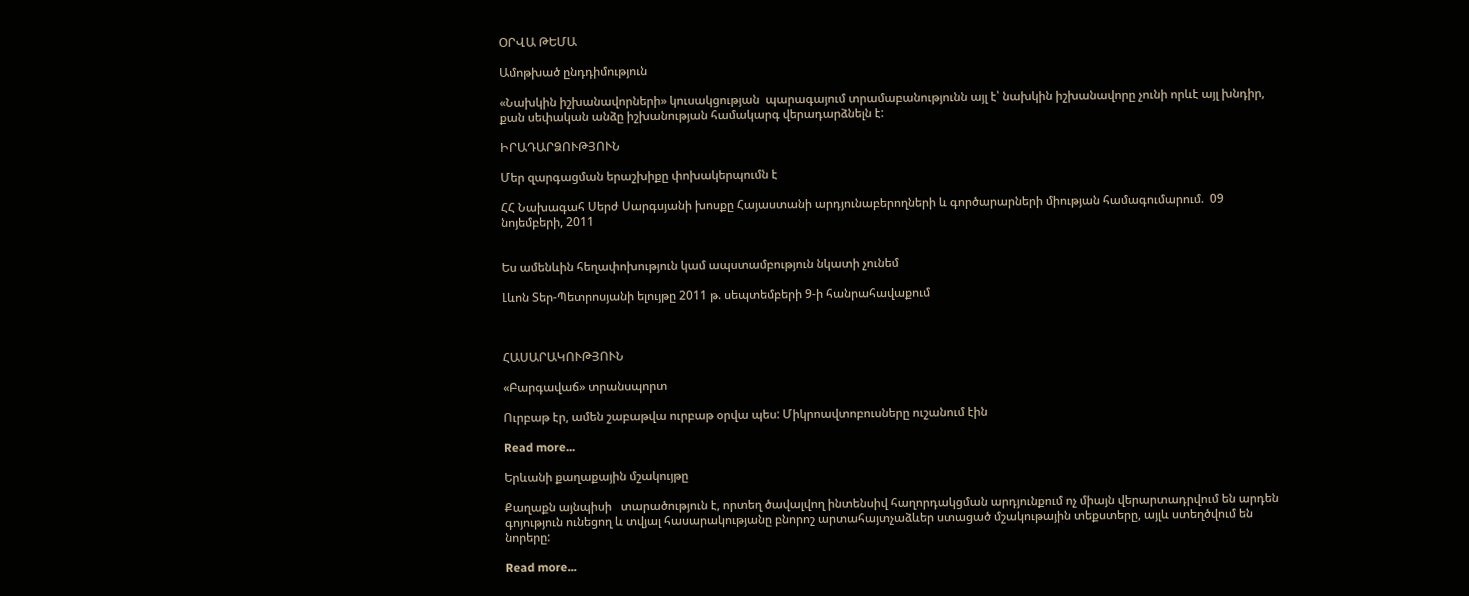ՕՐՎԱ ԹԵՄԱ

Ամոթխած ընդդիմություն

«Նախկին իշխանավորների» կուսակցության  պարագայում տրամաբանությունն այլ է՝ նախկին իշխանավորը չունի որևէ այլ խնդիր, քան սեփական անձը իշխանության համակարգ վերադարձնելն է:

ԻՐԱԴԱՐՁՈՒԹՅՈՒՆ

Մեր զարգացման երաշխիքը փոխակերպումն է

ՀՀ Նախագահ Սերժ Սարգսյանի խոսքը Հայաստանի արդյունաբերողների և գործարարների միության համագումարում.  09 նոյեմբերի, 2011


Ես ամենևին հեղափոխություն կամ ապստամբություն նկատի չունեմ

Լևոն Տեր-Պետրոսյանի ելույթը 2011 թ. սեպտեմբերի 9-ի հանրահավաքում



ՀԱՍԱՐԱԿՈՒԹՅՈՒՆ

«Բարգավաճ» տրանսպորտ

Ուրբաթ էր, ամեն շաբաթվա ուրբաթ օրվա պես: Միկրոավտոբուսները ուշանում էին

Read more...

Երևանի քաղաքային մշակույթը

Քաղաքն այնպիսի   տարածություն է, որտեղ ծավալվող ինտենսիվ հաղորդակցման արդյունքում ոչ միայն վերարտադրվում են արդեն գոյություն ունեցող և տվյալ հասարակությանը բնորոշ արտահայտչաձևեր ստացած մշակութային տեքստերը, այլև ստեղծվում են նորերը:

Read more...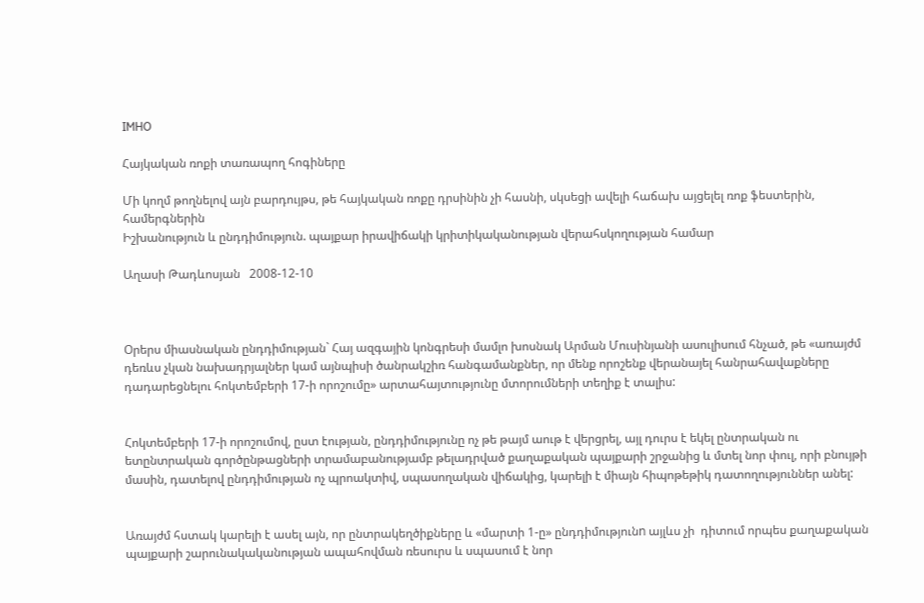IMHO

Հայկական ռոքի տառապող հոգիները

Մի կողմ թողնելով այն բարդույթս, թե հայկական ռոքը դրսինին չի հասնի, սկսեցի ավելի հաճախ այցելել ռոք ֆեստերին, համերգներին
Իշխանություն և ընդդիմություն. պայքար իրավիճակի կրիտիկականության վերահսկողության համար

Աղասի Թադևոսյան   2008-12-10



Օրերս միասնական ընդդիմության` Հայ ազգային կոնգրեսի մամլո խոսնակ Արման Մուսինյանի ասուլիսում հնչած, թե «առայժմ դեռևս չկան նախադրյալներ կամ այնպիսի ծանրակշիռ հանգամանքներ, որ մենք որոշենք վերանայել հանրահավաքները դադարեցնելու հոկտեմբերի 17-ի որոշումը» արտահայտությունը մտորումների տեղիք է տալիս:


Հոկտեմբերի 17-ի որոշումով, ըստ էության, ընդդիմությունը ոչ թե թայմ աութ է վերցրել, այլ դուրս է եկել ընտրական ու ետընտրական գործընթացների տրամաբանությամբ թելադրված քաղաքական պայքարի շրջանից և մտել նոր փուլ, որի բնույթի մասին, դատելով ընդդիմության ոչ պրոակտիվ, սպասողական վիճակից, կարելի է միայն հիպոթեթիկ դատողություններ անել:


Առայժմ հստակ կարելի է ասել այն, որ ընտրակեղծիքները և «մարտի 1-ը» ընդդիմությունn այլևս չի  դիտում որպես քաղաքական պայքարի շարունակականության ապահովման ռեսուրս և սպասում է նոր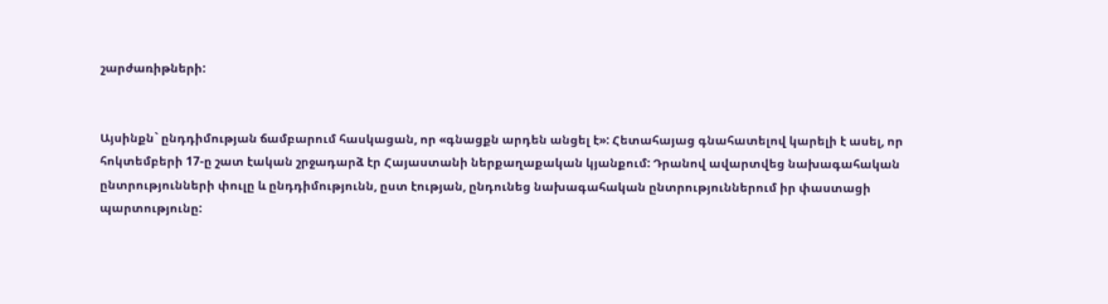շարժառիթների:


Այսինքն` ընդդիմության ճամբարում հասկացան, որ «գնացքն արդեն անցել է»: Հետահայաց գնահատելով կարելի է ասել, որ հոկտեմբերի 17-ը շատ էական շրջադարձ էր Հայաստանի ներքաղաքական կյանքում: Դրանով ավարտվեց նախագահական ընտրությունների փուլը և ընդդիմությունն, ըստ էության, ընդունեց նախագահական ընտրություններում իր փաստացի պարտությունը: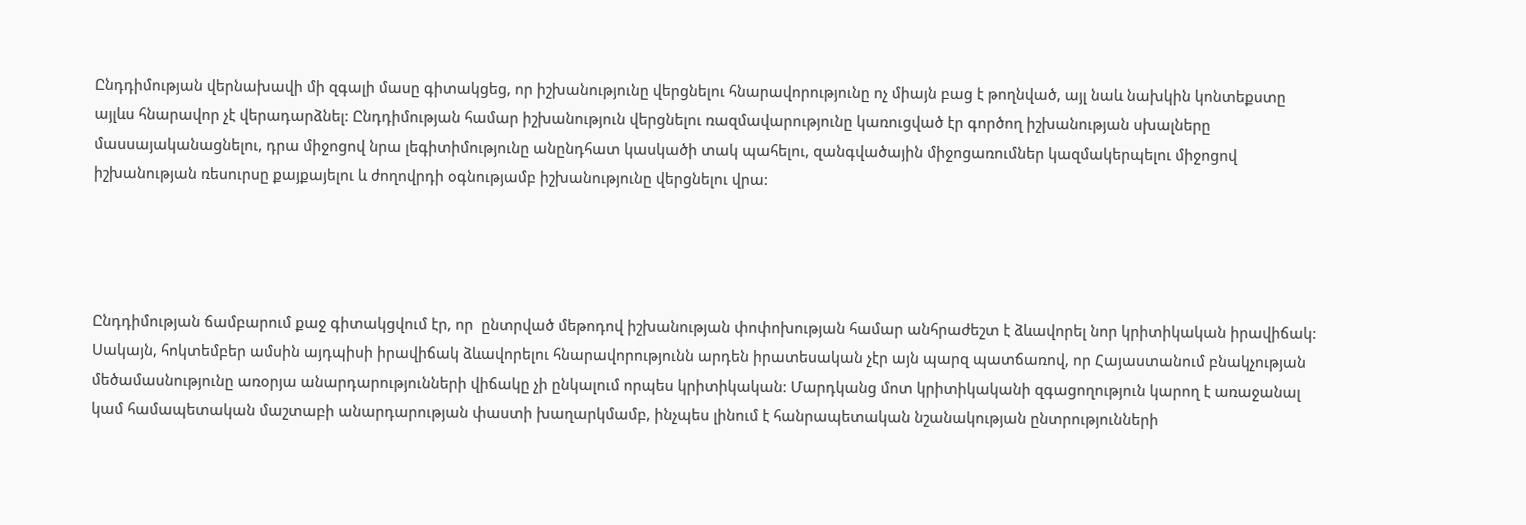Ընդդիմության վերնախավի մի զգալի մասը գիտակցեց, որ իշխանությունը վերցնելու հնարավորությունը ոչ միայն բաց է թողնված, այլ նաև նախկին կոնտեքստը այլևս հնարավոր չէ վերադարձնել: Ընդդիմության համար իշխանություն վերցնելու ռազմավարությունը կառուցված էր գործող իշխանության սխալները մասսայականացնելու, դրա միջոցով նրա լեգիտիմությունը անընդհատ կասկածի տակ պահելու, զանգվածային միջոցառումներ կազմակերպելու միջոցով իշխանության ռեսուրսը քայքայելու և ժողովրդի օգնությամբ իշխանությունը վերցնելու վրա:




Ընդդիմության ճամբարում քաջ գիտակցվում էր, որ  ընտրված մեթոդով իշխանության փոփոխության համար անհրաժեշտ է ձևավորել նոր կրիտիկական իրավիճակ: Սակայն, հոկտեմբեր ամսին այդպիսի իրավիճակ ձևավորելու հնարավորությունն արդեն իրատեսական չէր այն պարզ պատճառով, որ Հայաստանում բնակչության մեծամասնությունը առօրյա անարդարությունների վիճակը չի ընկալում որպես կրիտիկական: Մարդկանց մոտ կրիտիկականի զգացողություն կարող է առաջանալ կամ համապետական մաշտաբի անարդարության փաստի խաղարկմամբ, ինչպես լինում է հանրապետական նշանակության ընտրությունների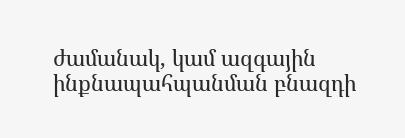ժամանակ, կամ ազգային ինքնապահպանման բնազդի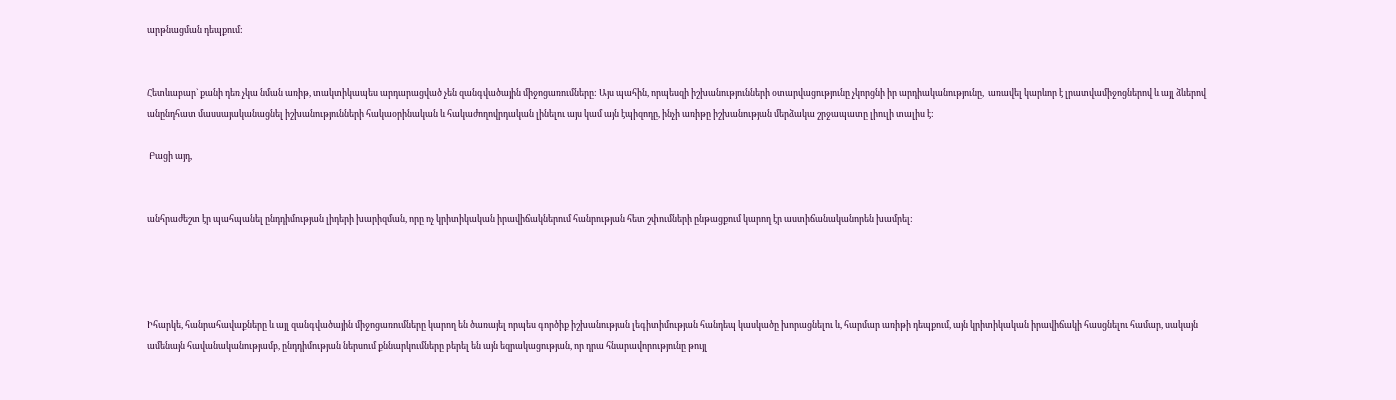արթնացման դեպքում:


Հետևաբար` քանի դեռ չկա նման առիթ, տակտիկապես արդարացված չեն զանգվածային միջոցառումները: Այս պահին, որպեսզի իշխանությունների օտարվացությունը չկորցնի իր արդիականությունը,  առավել կարևոր է լրատվամիջոցներով և այլ ձևերով անընդհատ մասսայականացնել իշխանությունների հակաօրինական և հակաժողովրդական լինելու այս կամ այն էպիզոդը, ինչի առիթը իշխանության մերձակա շրջապատը լիուլի տալիս է:

 Բացի այդ,


անհրաժեշտ էր պահպանել ընդդիմության լիդերի խարիզման, որը ոչ կրիտիկական իրավիճակներում հանրության հետ շփումների ընթացքում կարող էր աստիճանականորեն խամրել:




Իհարկե, հանրահավաքները և այլ զանգվածային միջոցառումները կարող են ծառայել որպես գործիք իշխանության լեգիտիմության հանդեպ կասկածը խորացնելու և, հարմար առիթի դեպքում, այն կրիտիկական իրավիճակի հասցնելու համար, սակայն ամենայն հավանականությամբ, ընդդիմության ներսում քննարկումները բերել են այն եզրակացության, որ դրա հնարավորությունը թույլ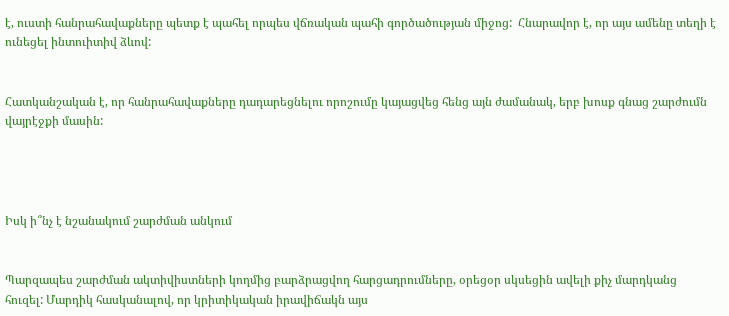է, ուստի հանրահավաքները պետք է պահել որպես վճռական պահի գործածության միջոց:  Հնարավոր է, որ այս ամենը տեղի է ունեցել ինտուիտիվ ձևով:


Հատկանշական է, որ հանրահավաքները դադարեցնելու որոշումը կայացվեց հենց այն ժամանակ, երբ խոսք գնաց շարժումն վայրէջքի մասին:




Իսկ ի՞նչ է նշանակում շարժման անկում


Պարզապես շարժման ակտիվիստների կողմից բարձրացվող հարցադրումները, օրեցօր սկսեցին ավելի քիչ մարդկանց հուզել: Մարդիկ հասկանալով, որ կրիտիկական իրավիճակն այս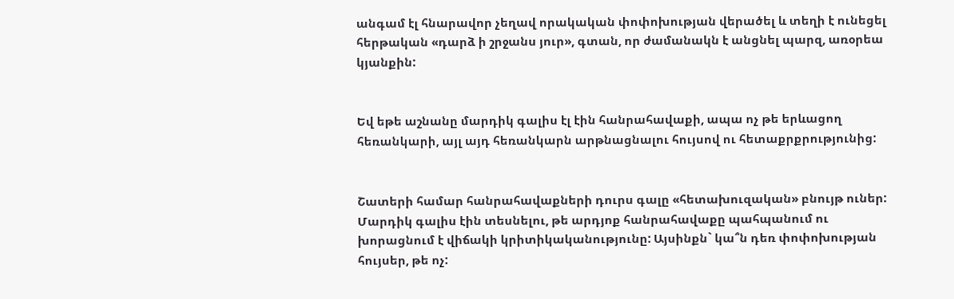անգամ էլ հնարավոր չեղավ որակական փոփոխության վերածել և տեղի է ունեցել  հերթական «դարձ ի շրջանս յուր», գտան, որ ժամանակն է անցնել պարզ, առօրեա կյանքին:


Եվ եթե աշնանը մարդիկ գալիս էլ էին հանրահավաքի, ապա ոչ թե երևացող հեռանկարի, այլ այդ հեռանկարն արթնացնալու հույսով ու հետաքրքրությունից:


Շատերի համար հանրահավաքների դուրս գալը «հետախուզական» բնույթ ուներ: Մարդիկ գալիս էին տեսնելու, թե արդյոք հանրահավաքը պահպանում ու խորացնում է վիճակի կրիտիկականությունը: Այսինքն` կա՞ն դեռ փոփոխության հույսեր, թե ոչ: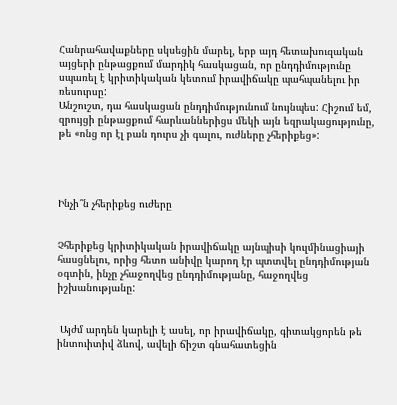Հանրահավաքները սկսեցին մարել, երբ այդ հետախուզական այցերի ընթացքում մարդիկ հասկացան, որ ընդդիմությունը սպառել է կրիտիկական կետում իրավիճակը պահպանելու իր ռեսուրսը:
Անշուշտ, դա հասկացան ընդդիմությունում նույնպես: Հիշում եմ, զրույցի ընթացքում հարևաններիցս մեկի այն եզրակացությունը, թե «ոնց որ էլ բան դուրս չի գալու, ուժները չհերիքեց»:




Ինչի՞ն չհերիքեց ուժերը


Չհերիքեց կրիտիկական իրավիճակը այնպիսի կուլմինացիայի հասցնելու, որից հետո անիվը կարող էր պտտվել ընդդիմության օգտին, ինչը չհաջողվեց ընդդիմությանը, հաջողվեց իշխանությանը:


 Այժմ արդեն կարելի է ասել, որ իրավիճակը, գիտակցորեն թե ինտուիտիվ ձևով, ավելի ճիշտ գնահատեցին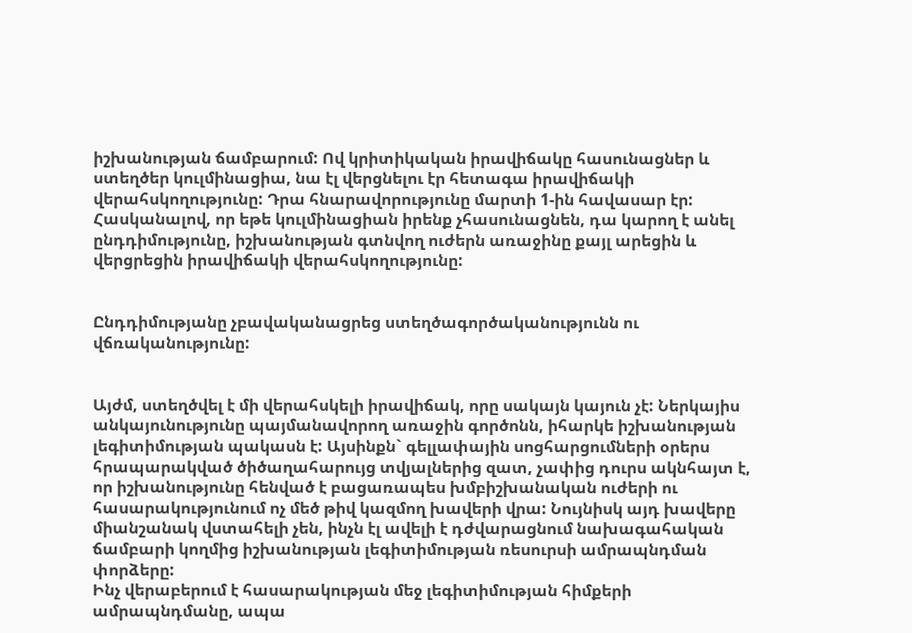իշխանության ճամբարում: Ով կրիտիկական իրավիճակը հասունացներ և ստեղծեր կուլմինացիա, նա էլ վերցնելու էր հետագա իրավիճակի վերահսկողությունը: Դրա հնարավորությունը մարտի 1-ին հավասար էր: Հասկանալով, որ եթե կուլմինացիան իրենք չհասունացնեն, դա կարող է անել ընդդիմությունը, իշխանության գտնվող ուժերն առաջինը քայլ արեցին և վերցրեցին իրավիճակի վերահսկողությունը:


Ընդդիմությանը չբավականացրեց ստեղծագործականությունն ու վճռականությունը:


Այժմ, ստեղծվել է մի վերահսկելի իրավիճակ, որը սակայն կայուն չէ: Ներկայիս անկայունությունը պայմանավորող առաջին գործոնն, իհարկե իշխանության լեգիտիմության պակասն է: Այսինքն` գելլափային սոցհարցումների օրերս հրապարակված ծիծաղահարույց տվյալներից զատ, չափից դուրս ակնհայտ է, որ իշխանությունը հենված է բացառապես խմբիշխանական ուժերի ու հասարակությունում ոչ մեծ թիվ կազմող խավերի վրա: Նույնիսկ այդ խավերը միանշանակ վստահելի չեն, ինչն էլ ավելի է դժվարացնում նախագահական ճամբարի կողմից իշխանության լեգիտիմության ռեսուրսի ամրապնդման փորձերը:
Ինչ վերաբերում է հասարակության մեջ լեգիտիմության հիմքերի ամրապնդմանը, ապա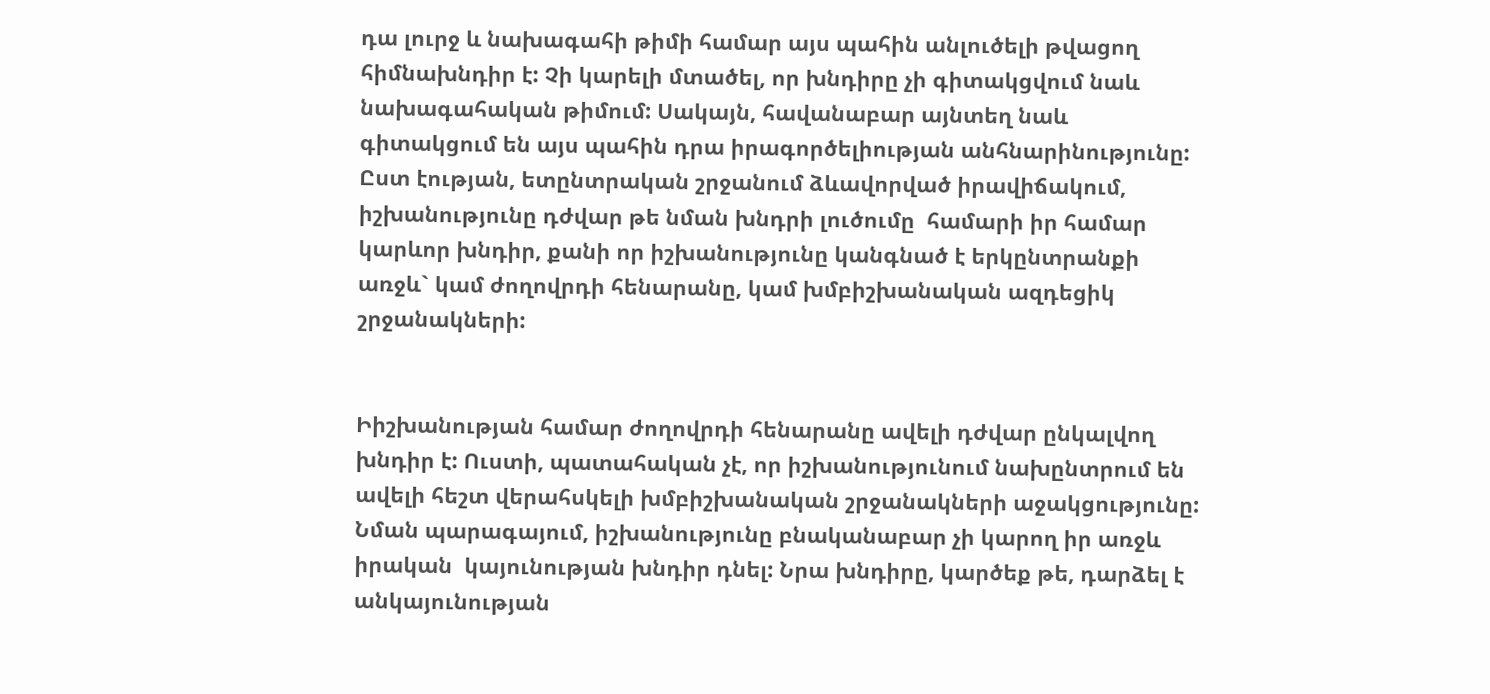դա լուրջ և նախագահի թիմի համար այս պահին անլուծելի թվացող հիմնախնդիր է: Չի կարելի մտածել, որ խնդիրը չի գիտակցվում նաև նախագահական թիմում: Սակայն, հավանաբար այնտեղ նաև գիտակցում են այս պահին դրա իրագործելիության անհնարինությունը: Ըստ էության, ետընտրական շրջանում ձևավորված իրավիճակում, իշխանությունը դժվար թե նման խնդրի լուծումը  համարի իր համար կարևոր խնդիր, քանի որ իշխանությունը կանգնած է երկընտրանքի առջև` կամ ժողովրդի հենարանը, կամ խմբիշխանական ազդեցիկ շրջանակների:


Իիշխանության համար ժողովրդի հենարանը ավելի դժվար ընկալվող խնդիր է: Ուստի, պատահական չէ, որ իշխանությունում նախընտրում են ավելի հեշտ վերահսկելի խմբիշխանական շրջանակների աջակցությունը:
Նման պարագայում, իշխանությունը բնականաբար չի կարող իր առջև իրական  կայունության խնդիր դնել: Նրա խնդիրը, կարծեք թե, դարձել է անկայունության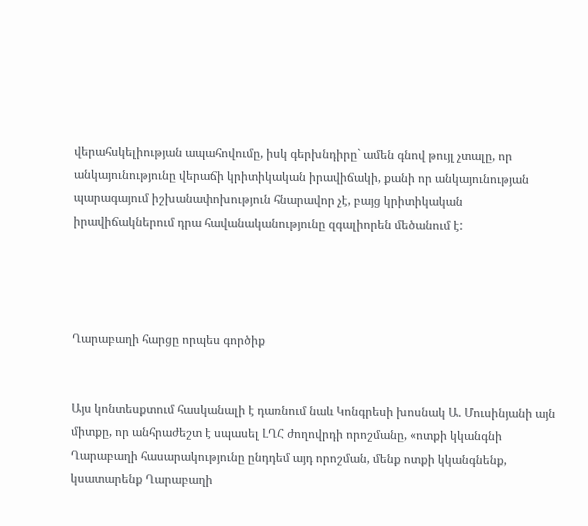վերահսկելիության ապահովումը, իսկ գերխնդիրը` ամեն գնով թույլ չտալը, որ անկայունությունը վերաճի կրիտիկական իրավիճակի, քանի որ անկայունության պարագայում իշխանափոխություն հնարավոր չէ, բայց կրիտիկական իրավիճակներում դրա հավանականությունը զգալիորեն մեծանում է:




Ղարաբաղի հարցը որպես գործիք


Այս կոնտեսքտում հասկանալի է դառնում նաև Կոնգրեսի խոսնակ Ա. Մուսինյանի այն միտքը, որ անհրաժեշտ է սպասել ԼՂՀ ժողովրդի որոշմանը, «ոտքի կկանգնի Ղարաբաղի հասարակությունը ընդդեմ այդ որոշման, մենք ոտքի կկանգնենք, կսատարենք Ղարաբաղի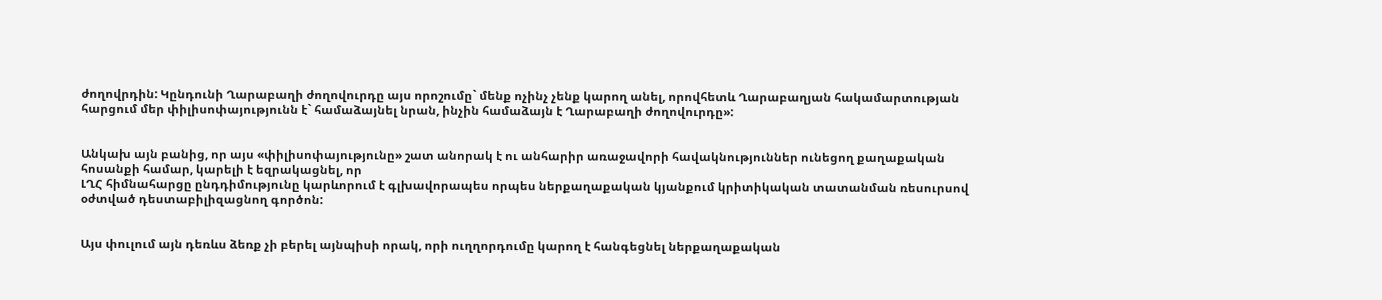ժողովրդին: Կընդունի Ղարաբաղի ժողովուրդը այս որոշումը` մենք ոչինչ չենք կարող անել, որովհետև Ղարաբաղյան հակամարտության հարցում մեր փիլիսոփայությունն է` համաձայնել նրան, ինչին համաձայն է Ղարաբաղի ժողովուրդը»:


Անկախ այն բանից, որ այս «փիլիսոփայությունը» շատ անորակ է ու անհարիր առաջավորի հավակնություններ ունեցող քաղաքական հոսանքի համար, կարելի է եզրակացնել, որ
ԼՂՀ հիմնահարցը ընդդիմությունը կարևորում է գլխավորապես որպես ներքաղաքական կյանքում կրիտիկական տատանման ռեսուրսով օժտված դեստաբիլիզացնող գործոն:


Այս փուլում այն դեռևս ձեռք չի բերել այնպիսի որակ, որի ուղղորդումը կարող է հանգեցնել ներքաղաքական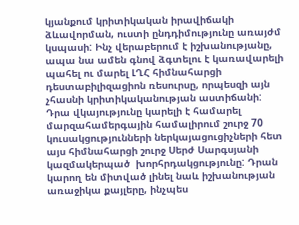կյանքում կրիտիկական իրավիճակի ձևավորման, ուստի ընդդիմությունը առայժմ կսպասի: Ինչ վերաբերում է իշխանությանը, ապա նա ամեն գնով ձգտելու է կառավարելի պահել ու մարել ԼՂՀ հիմնահարցի դեստաբիլիզացիոն ռեսուրսը, որպեսզի այն չհասնի կրիտիկականության աստիճանի: Դրա վկայությունը կարելի է համարել մարզահամերգային համալիրում շուրջ 70 կուսակցությունների ներկայացուցիչների հետ այս հիմնահարցի շուրջ Սերժ Սարգսյանի կազմակերպած  խորհրդակցությունը: Դրան կարող են միտված լինել նաև իշխանության առաջիկա քայլերը, ինչպես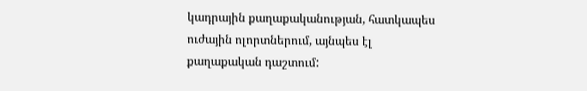կադրային քաղաքականության, հատկապես ուժային ոլորտներում, այնպես էլ քաղաքական դաշտում: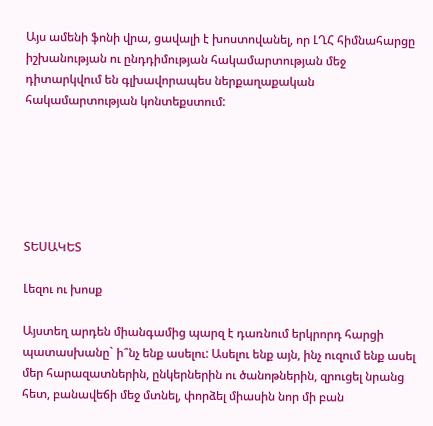Այս ամենի ֆոնի վրա, ցավալի է խոստովանել, որ ԼՂՀ հիմնահարցը իշխանության ու ընդդիմության հակամարտության մեջ դիտարկվում են գլխավորապես ներքաղաքական հակամարտության կոնտեքստում:






ՏԵՍԱԿԵՏ

Լեզու ու խոսք

Այստեղ արդեն միանգամից պարզ է դառնում երկրորդ հարցի պատասխանը` ի՞նչ ենք ասելու: Ասելու ենք այն, ինչ ուզում ենք ասել մեր հարազատներին, ընկերներին ու ծանոթներին, զրուցել նրանց հետ, բանավեճի մեջ մտնել, փորձել միասին նոր մի բան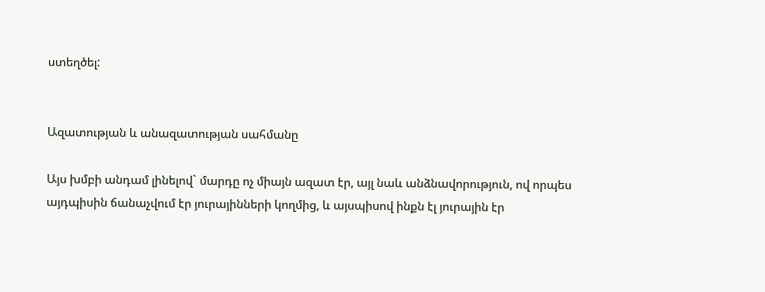ստեղծել:


Ազատության և անազատության սահմանը

Այս խմբի անդամ լինելով` մարդը ոչ միայն ազատ էր, այլ նաև անձնավորություն, ով որպես այդպիսին ճանաչվում էր յուրայինների կողմից, և այսպիսով ինքն էլ յուրային էր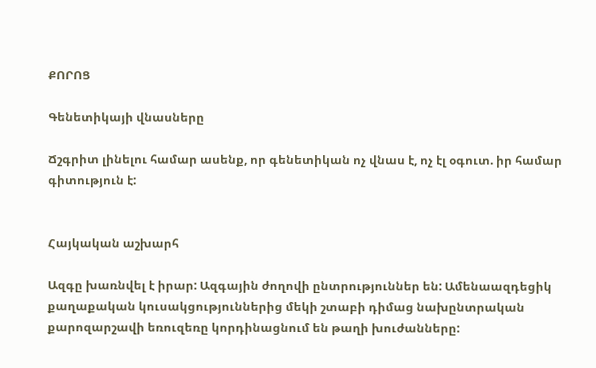ՔՈՐՈՑ

Գենետիկայի վնասները

Ճշգրիտ լինելու համար ասենք, որ գենետիկան ոչ վնաս է, ոչ էլ օգուտ. իր համար գիտություն է:


Հայկական աշխարհ

Ազգը խառնվել է իրար: Ազգային ժողովի ընտրություններ են: Ամենաազդեցիկ քաղաքական կուսակցություններից մեկի շտաբի դիմաց նախընտրական քարոզարշավի եռուզեռը կորդինացնում են թաղի խուժանները: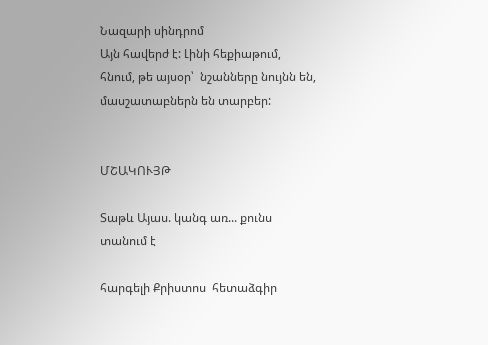Նազարի սինդրոմ
Այն հավերժ է: Լինի հեքիաթում, հնում, թե այսօր՝  նշանները նույնն են, մասշատաբներն են տարբեր:


ՄՇԱԿՈՒՅԹ

Տաթև Այաս. կանգ առ... քունս տանում է

հարգելի Քրիստոս  հետաձգիր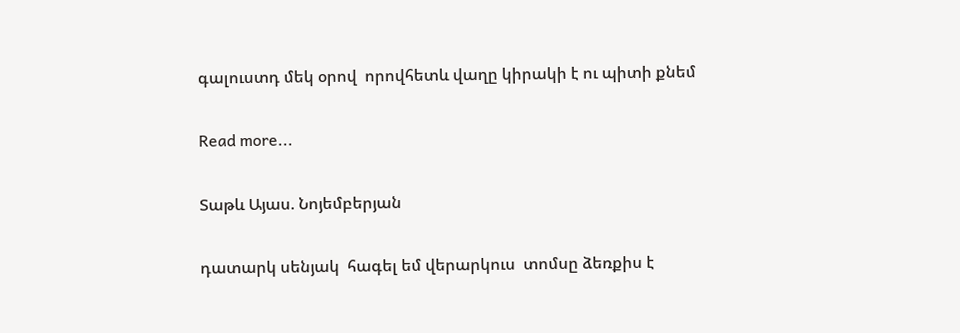գալուստդ մեկ օրով  որովհետև վաղը կիրակի է ու պիտի քնեմ

Read more...

Տաթև Այաս. Նոյեմբերյան

դատարկ սենյակ  հագել եմ վերարկուս  տոմսը ձեռքիս է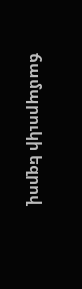ճամպրուկի եզրով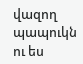վազող պապուկն ու ես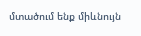մտածում ենք միևնույն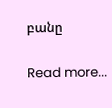բանը

Read more...